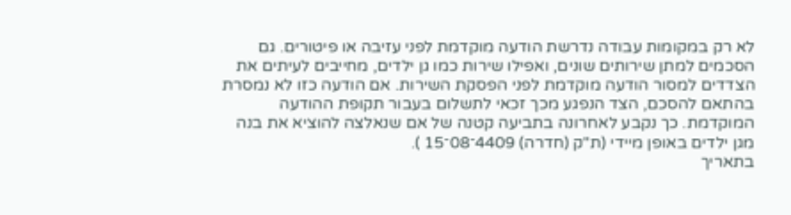לא רק במקומות עבודה נדרשת הודעה מוקדמת לפני עזיבה או פיטורים. גם הסכמים למתן שירותים שונים, ואפילו שירות כמו גן ילדים, מחייבים לעיתים את הצדדים למסור הודעה מוקדמת לפני הפסקת השירות. אם הודעה כזו לא נמסרת בהתאם להסכם, הצד הנפגע מכך זכאי לתשלום בעבור תקופת ההודעה המוקדמת. כך נקבע לאחרונה בתביעה קטנה של אם שנאלצה להוציא את בנה מגן ילדים באופן מיידי (ת"ק (חדרה) 4409־08־15 ).
בתאריך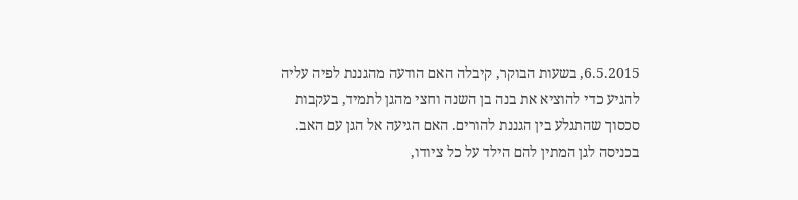6.5.2015, בשעות הבוקר, קיבלה האם הודעה מהגננת לפיה עליה להגיע כדי להוציא את בנה בן השנה וחצי מהגן לתמיד, בעקבות סכסוך שהתגלע בין הגננת להורים. האם הגיעה אל הגן עם האב. בכניסה לגן המתין להם הילד על כל ציודו,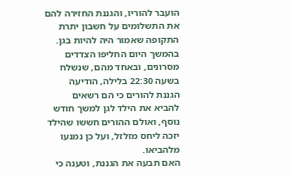הועבר להוריו, והגננת החזירה להם את התשלומים על חשבון יתרת התקופה שאמור היה להיות בגן.
בהמשך היום החליפו הצדדים מסרונים, ובאחד מהם, שנשלח בשעה 22:30 בלילה, הודיעה הגננת להורים כי הם רשאים להביא את הילד לגן למשך חודש נוסף, ואולם ההורים חששו שהילד יזכה ליחס מזלזל, ועל כן נמנעו מלהביאו.
האם תבעה את הגננת, וטענה כי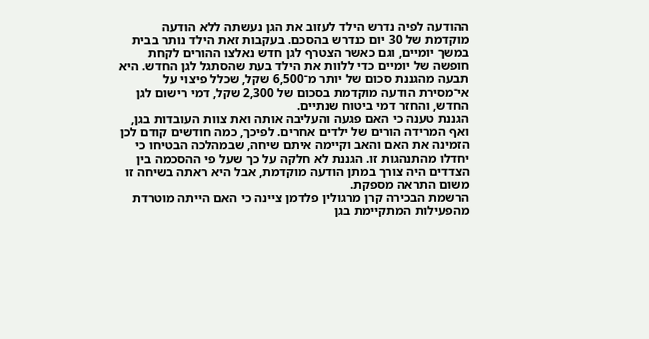ההודעה לפיה נדרש הילד לעזוב את הגן נעשתה ללא הודעה מוקדמת של 30 יום כנדרש בהסכם. בעקבות זאת הילד נותר בבית במשך יומיים, וגם כאשר הצטרף לגן חדש נאלצו ההורים לקחת חופשה של יומיים כדי ללוות את הילד בעת שהסתגל לגן החדש. היא תבעה מהגננת סכום של יותר מ־6,500 שקל, שכלל פיצוי על אי־מסירת הודעה מוקדמת בסכום של 2,300 שקל, דמי רישום לגן החדש, והחזר דמי ביטוח שנתיים.
הגננת טענה כי האם פגעה והעליבה אותה ואת צוות העובדות בגן, ואף המרידה הורים של ילדים אחרים. לפיכך, כמה חודשים קודם לכן הזמינה את האם והאב וקיימה איתם שיחה, שבמהלכה הבטיחו כי יחדלו מהתנהגות זו. הגננת לא חלקה על כך שעל פי ההסכמה בין הצדדים היה צורך במתן הודעה מוקדמת, אבל היא ראתה בשיחה זו משום התראה מספקת.
הרשמת הבכירה קרן מרגולין פלדמן ציינה כי האם הייתה מוטרדת מהפעילות המתקיימת בגן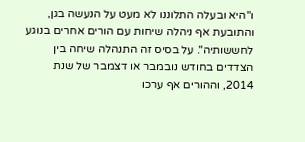ו"היא ובעלה התלוננו לא מעט על הנעשה בגן, והתובעת אף ניהלה שיחות עם הורים אחרים בנוגע לחששותיה". על בסיס זה התנהלה שיחה בין הצדדים בחודש נובמבר או דצמבר של שנת 2014, וההורים אף ערכו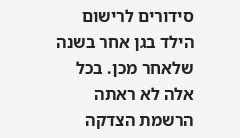סידורים לרישום הילד בגן אחר בשנה שלאחר מכן. בכל אלה לא ראתה הרשמת הצדקה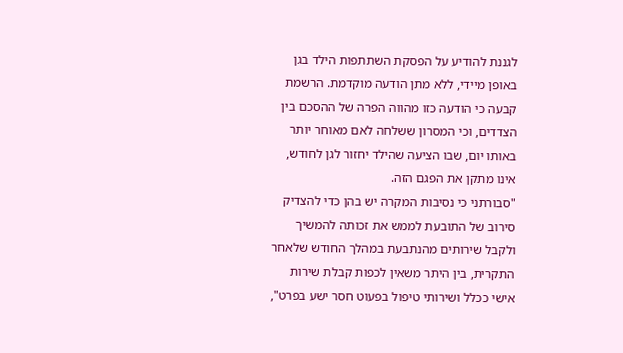לגננת להודיע על הפסקת השתתפות הילד בגן באופן מיידי, ללא מתן הודעה מוקדמת. הרשמת קבעה כי הודעה כזו מהווה הפרה של ההסכם בין הצדדים, וכי המסרון ששלחה לאם מאוחר יותר באותו יום, שבו הציעה שהילד יחזור לגן לחודש, אינו מתקן את הפגם הזה.
"סבורתני כי נסיבות המקרה יש בהן כדי להצדיק סירוב של התובעת לממש את זכותה להמשיך ולקבל שירותים מהנתבעת במהלך החודש שלאחר התקרית, בין היתר משאין לכפות קבלת שירות אישי ככלל ושירותי טיפול בפעוט חסר ישע בפרט",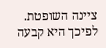ציינה השופטת. לפיכך היא קבעה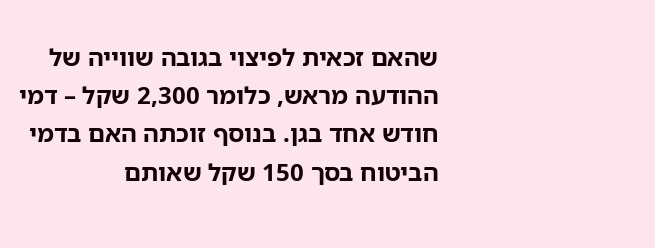שהאם זכאית לפיצוי בגובה שווייה של ההודעה מראש, כלומר 2,300 שקל – דמי חודש אחד בגן. בנוסף זוכתה האם בדמי הביטוח בסך 150 שקל שאותם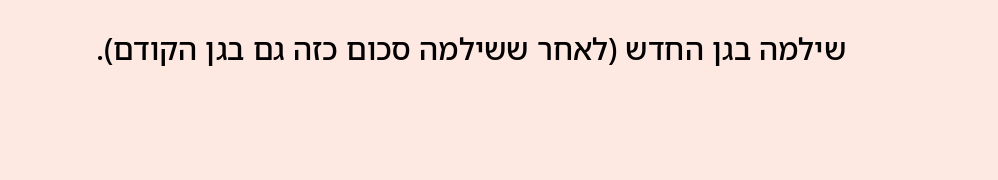שילמה בגן החדש (לאחר ששילמה סכום כזה גם בגן הקודם).